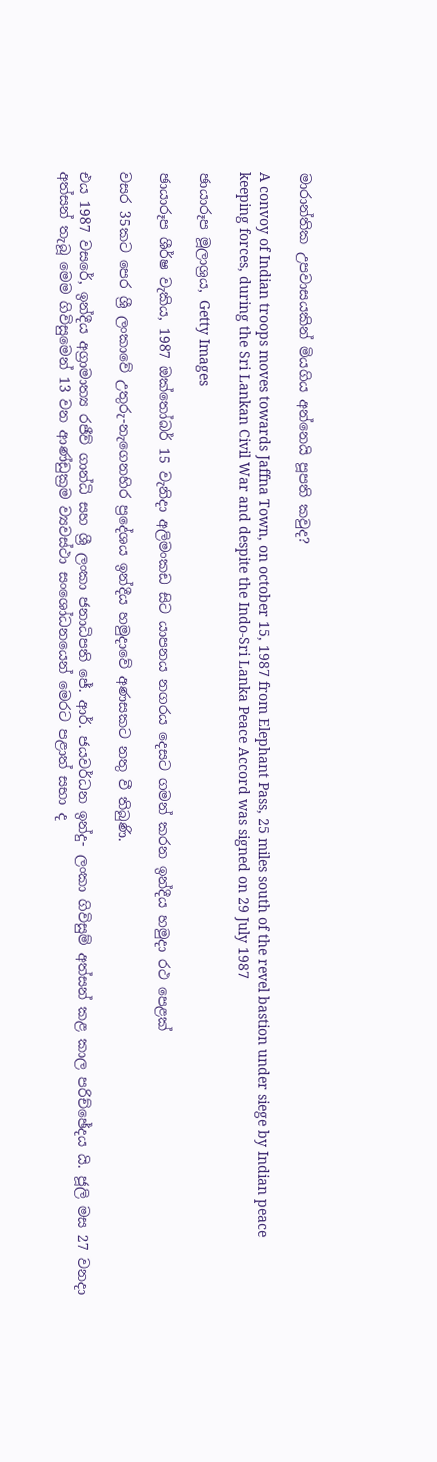මාරාන්තික උපවාසයකින් මියගිය අන්නෙයි පූපති කවුද?

A convoy of Indian troops moves towards Jaffna Town, on october 15, 1987 from Elephant Pass, 25 miles south of the revel bastion under siege by Indian peace keeping forces, during the Sri Lankan Civil War and despite the Indo-Sri Lanka Peace Accord was signed on 29 July 1987

ඡායාරූප මූලාශ්‍රය, Getty Images

ඡායාරූප ශීර්ෂ වැකිය, 1987 ඔක්‌තෝබර් 15 වැනිදා අලිමංකඩ සිට යාපනය නගරය දෙසට ගමන් කරන ඉන්දීය හමුදා රථ පෙළක්‌

වසර 35කට පෙර ශ්‍රී ලංකාවේ උතුරු-නැගෙනහිර ප්‍රදේශය ඉන්දීය හමුදාවේ අණසකට නතු වී තිබුණි.

එය 1987 වසරේ, ඉන්දීය අග්‍රාමාත්‍ය රජීව් ගාන්ධි සහ ශ්‍රී ලංකා ජනාධිපති ජේ. ආර්. ජයවර්ධන ඉන්දු- ලංකා ගිවිසුම් අත්සන් කළ කාල පරිච්ඡේදය යි. ජූලි මස 27 වනදා අත්සන් තැබූ මෙම ගිවිසුමෙන් 13 වන ආණ්ඩුක්‍රම ව්‍යවස්ථා සංශෝධනයෙන් මෙරට පළාත් සභා ද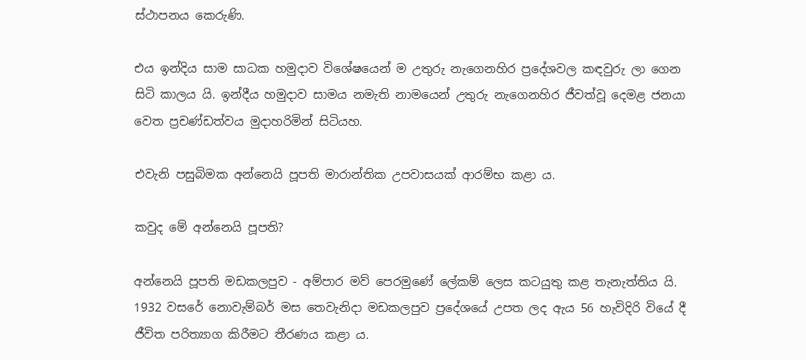ස්ථාපනය කෙරුණි.

එය ඉන්දිය සාම සාධක හමුදාව විශේෂයෙන් ම උතුරු නැගෙනහිර ප්‍රදේශවල කඳවුරු ලා ගෙන සිටි කාලය යි. ඉන්දීය හමුදාව සාමය නමැති නාමයෙන් උතුරු නැගෙනහිර ජීවත්වූ දෙමළ ජනයා වෙත ප්‍රචණ්ඩත්වය මුදාහරිමින් සිටියහ.

එවැනි පසුබිමක අන්නෙයි පූපති මාරාන්තික උපවාසයක් ආරම්භ කළා ය.

කවුද මේ අන්නෙයි පූපති?

අන්නෙයි පූපති මඩකලපුව - අම්පාර මව් පෙරමුණේ ලේකම් ලෙස කටයුතු කළ තැනැත්තිය යි. 1932 වසරේ නොවැම්බර් මස තෙවැනිදා මඩකලපුව ප්‍රදේශයේ උපත ලද ඇය 56 හැවිදිරි වියේ දී ජීවිත පරිත්‍යාග කිරීමට තීරණය කළා ය.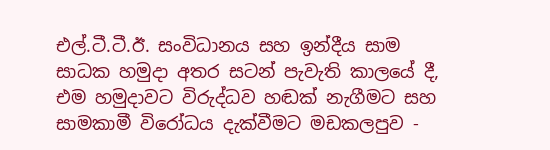එල්.ටී.ටී.ඊ. සංවිධානය සහ ඉන්දීය සාම සාධක හමුදා අතර සටන් පැවැති කාලයේ දී, එම හමුදාවට විරුද්ධව හඬක් නැගීමට සහ සාමකාමී විරෝධය දැක්වීමට මඩකලපුව -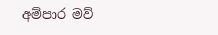අම්පාර මව්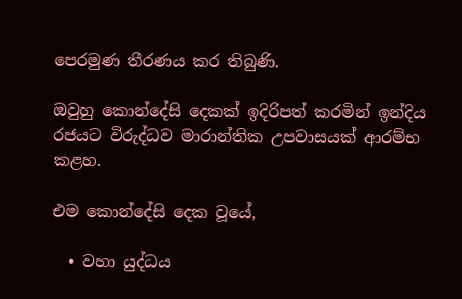පෙරමුණ තීරණය කර තිබුණි.

ඔවුහු කොන්දේසි දෙකක් ඉදිරිපත් කරමින් ඉන්දිය රජයට විරුද්ධව මාරාන්තික උපවාසයක් ආරම්භ කළහ.

එම කොන්දේසි දෙක වූයේ,

  • වහා යුද්ධය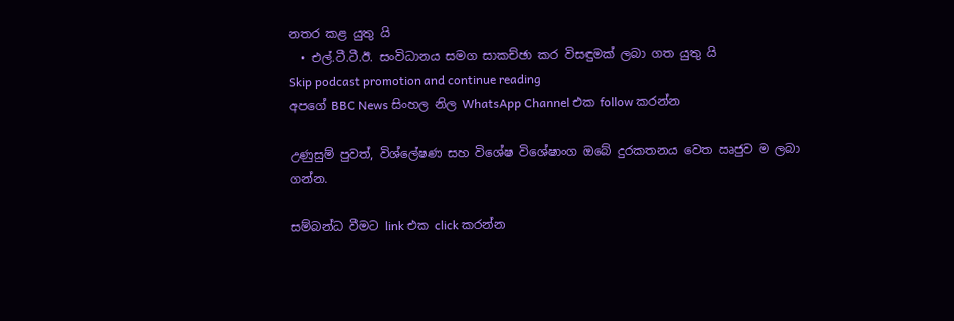නතර කළ යුතු යි
  • එල්.ටී.ටී.ඊ. සංවිධානය සමග සාකච්ඡා කර විසඳුමක් ලබා ගත යුතු යි
Skip podcast promotion and continue reading
අපගේ BBC News සිංහල නිල WhatsApp Channel එක follow කරන්න

උණුසුම් පුවත්, විශ්ලේෂණ සහ විශේෂ විශේෂාංග ඔබේ දුරකතනය වෙත ඍජුව ම ලබා ගන්න.

සම්බන්ධ වීමට link එක click කරන්න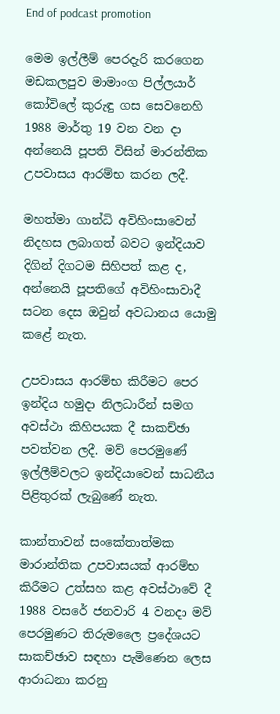End of podcast promotion

මෙම ඉල්ලීම් පෙරදැරි කරගෙන මඩකලපුව මාමාංග පිල්ලයාර් කෝවිලේ කුරුඳු ගස සෙවනෙහි 1988 මාර්තු 19 වන වන දා අන්නෙයි පූපති විසින් මාරන්තික උපවාසය ආරම්භ කරන ලදී.

මහත්මා ගාන්ධි අවිහිංසාවෙන් නිදහස ලබාගත් බවට ඉන්දියාව දිගින් දිගටම සිහිපත් කළ ද, අන්නෙයි පූපතිගේ අවිහිංසාවාදී සටන දෙස ඔවුන් අවධානය යොමු කළේ නැත.

උපවාසය ආරම්භ කිරීමට පෙර ඉන්දිය හමුදා නිලධාරීන් සමග අවස්ථා කිහිපයක දී සාකච්ඡා පවත්වන ලදී. මව් පෙරමුණේ ඉල්ලීම්වලට ඉන්දියාවෙන් සාධනීය පිළිතුරක් ලැබුණේ නැත.

කාන්තාවන් සංකේතාත්මක මාරාන්තික උපවාසයක් ආරම්භ කිරීමට උත්සහ කළ අවස්ථාවේ දී 1988 වසරේ ජනවාරි 4 වනදා මව් පෙරමුණට තිරුමලෛ ප්‍රදේශයට සාකච්ඡාව සඳහා පැමිණෙන ලෙස ආරාධනා කරනු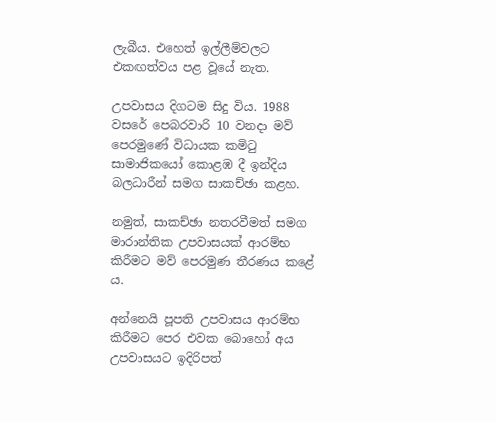ලැබීය. එහෙත් ඉල්ලීම්වලට එකඟත්වය පළ වූයේ නැත.

උපවාසය දිගටම සිදු විය. 1988 වසරේ පෙබරවාරි 10 වනදා මව් පෙරමුණේ විධායක කමිටු සාමාජිකයෝ කොළඹ දී ඉන්දිය බලධාරීන් සමග සාකච්ඡා කළහ.

නමුත්, සාකච්ඡා නතරවීමත් සමග මාරාන්තික උපවාසයක් ආරම්භ කිරීමට මව් පෙරමුණ තීරණය කළේ ය.

අන්නෙයි පූපති උපවාසය ආරම්භ කිරීමට පෙර එවක බොහෝ අය උපවාසයට ඉදිරිපත්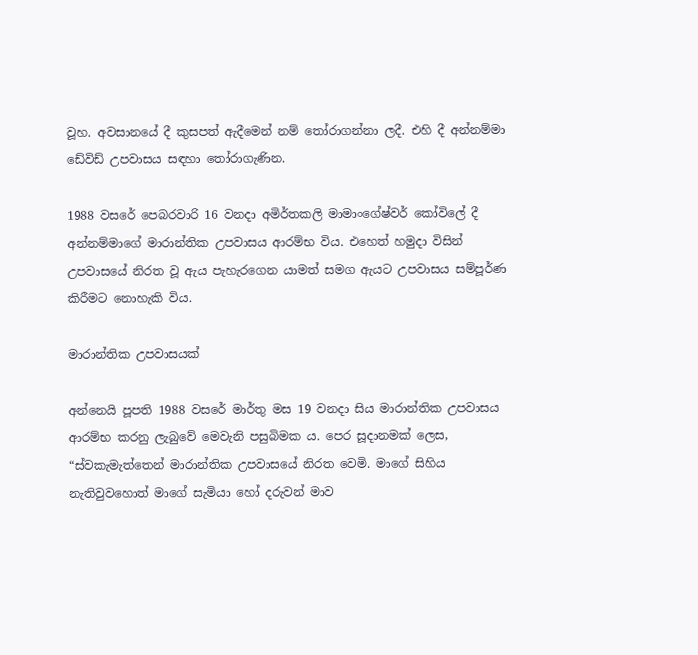වූහ. අවසානයේ දී කුසපත් ඇදීමෙන් නම් තෝරාගන්නා ලදී. එහි දී අන්නම්මා ඩේවිඩ් උපවාසය සඳහා තෝරාගැණින.

1988 වසරේ පෙබරවාරි 16 වනදා අමිර්තකලි මාමාංගේෂ්වර් කෝවිලේ දී අන්නම්මාගේ මාරාන්තික උපවාසය ආරම්භ විය. එහෙත් හමුදා විසින් උපවාසයේ නිරත වූ ඇය පැහැරගෙන යාමත් සමග ඇයට උපවාසය සම්පූර්ණ කිරීමට නොහැකි විය.

මාරාන්තික උපවාසයක්

අන්නෙයි පූපති 1988 වසරේ මාර්තු මස 19 වනදා සිය මාරාන්තික උපවාසය ආරම්භ කරනු ලැබුවේ මෙවැනි පසුබිමක ය. පෙර සූදානමක් ලෙස, “ස්වකැමැත්තෙන් මාරාන්තික උපවාසයේ නිරත වෙමි. මාගේ සිහිය නැතිවුවහොත් මාගේ සැමියා හෝ දරුවන් මාව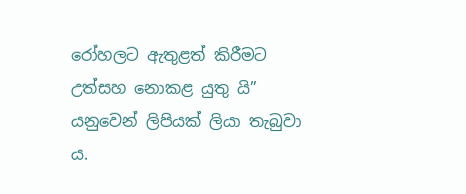රෝහලට ඇතුළත් කිරීමට උත්සහ නොකළ යුතු යි” යනුවෙන් ලිපියක් ලියා තැබුවා ය.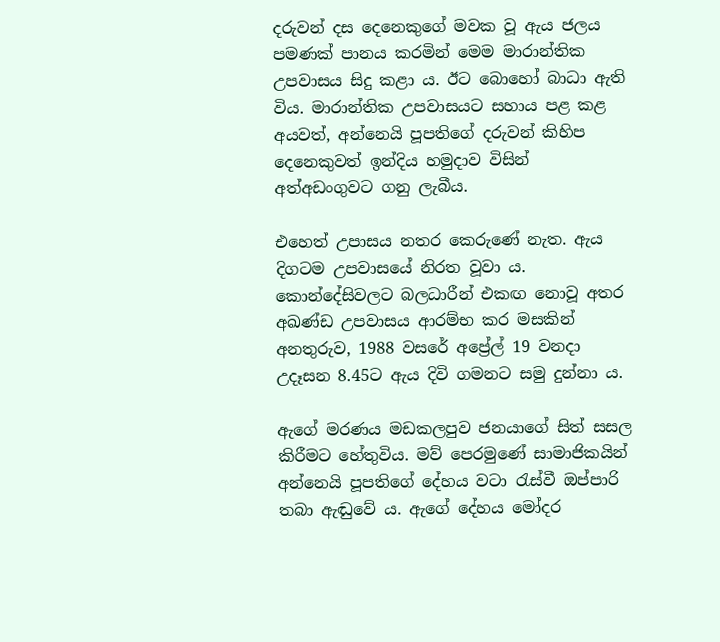දරුවන් දස දෙනෙකුගේ මවක වූ ඇය ජලය පමණක් පානය කරමින් මෙම මාරාන්තික උපවාසය සිදු කළා ය. ඊට බොහෝ බාධා ඇති විය. මාරාන්තික උපවාසයට සහාය පළ කළ අයවත්, අන්නෙයි පූපතිගේ දරුවන් කිහිප දෙනෙකුවත් ඉන්දිය හමුදාව විසින් අත්අඩංගුවට ගනු ලැබීය.

එහෙත් උපාසය නතර කෙරුණේ නැත. ඇය දිගටම උපවාසයේ නිරත වූවා ය. කොන්දේසිවලට බලධාරීන් එකඟ නොවූ අතර අඛණ්ඩ උපවාසය ආරම්භ කර මසකින් අනතුරුව, 1988 වසරේ අප්‍රේල් 19 වනදා උදෑසන 8.45ට ඇය දිවි ගමනට සමු දුන්නා ය.

ඇගේ මරණය මඩකලපුව ජනයාගේ සිත් සසල කිරීමට හේතුවිය. මව් පෙරමුණේ සාමාජිකයින් අන්නෙයි පූපතිගේ දේහය වටා රැස්වී ඔප්පාරි තබා ඇඬුවේ ය. ඇගේ දේහය මෝදර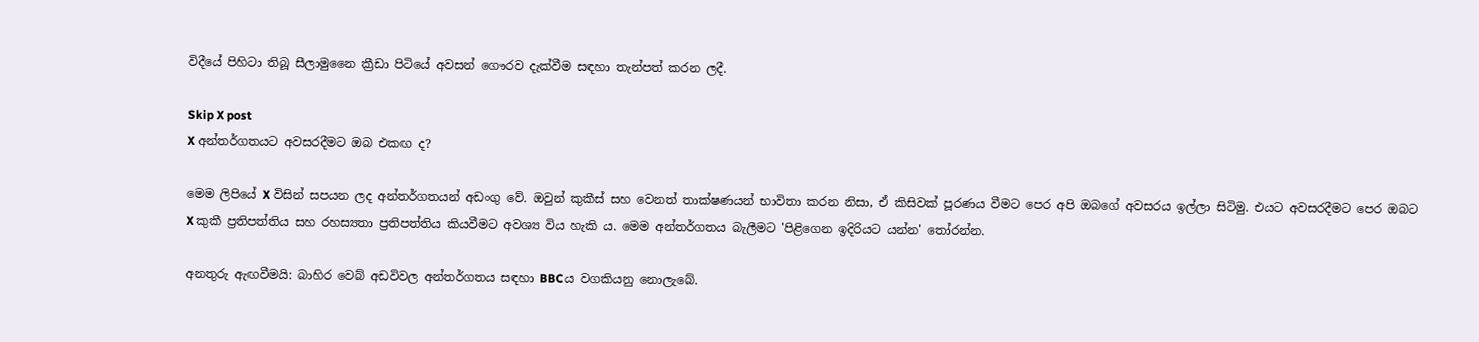විදීයේ පිහිටා තිබූ සීලාමුනෛ ක්‍රීඩා පිටියේ අවසන් ගෞරව දැක්වීම සඳහා තැන්පත් කරන ලදී.

Skip X post
X අන්තර්ගතයට අවසරදීමට ඔබ එකඟ ද?

මෙම ලිපියේ X විසින් සපයන ලද අන්තර්ගතයන් අඩංගු වේ. ඔවුන් කුකීස් සහ වෙනත් තාක්ෂණයන් භාවිතා කරන නිසා, ඒ කිසිවක් පූරණය වීමට පෙර අපි ඔබගේ අවසරය ඉල්ලා සිටිමු. එයට අවසරදීමට පෙර ඔබට X කුකී ප්‍රතිපත්තිය සහ රහස්‍යතා ප්‍රතිපත්තිය කියවීමට අවශ්‍ය විය හැකි ය. මෙම අන්තර්ගතය බැලීමට 'පිළිගෙන ඉදිරියට යන්න' තෝරන්න.

අනතුරු ඇඟවීමයි: බාහිර වෙබ් අඩවිවල අන්තර්ගතය සඳහා BBCය වගකියනු නොලැබේ.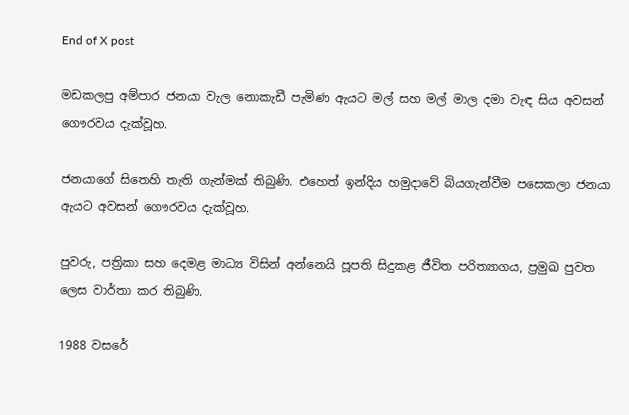End of X post

මඩකලපු අම්පාර ජනයා වැල නොකැඩී පැමිණ ඇයට මල් සහ මල් මාල දමා වැඳ සිය අවසන් ගෞරවය දැක්වූහ.

ජනයාගේ සිතෙහි තැති ගැන්මක් තිබුණි. එහෙත් ඉන්දිය හමුදාවේ බියගැන්වීම පසෙකලා ජනයා ඇයට අවසන් ගෞරවය දැක්වූහ.

පුවරු, පත්‍රිකා සහ දෙමළ මාධ්‍ය විසින් අන්නෙයි පූපති සිදුකළ ජීවිත පරිත්‍යාගය, ප්‍රමුඛ පුවත ලෙස වාර්තා කර තිබුණි.

1988 වසරේ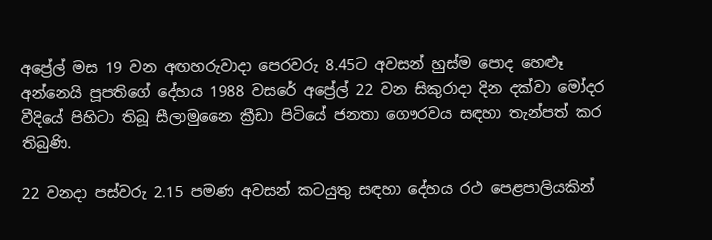අප්‍රේල් මස 19 වන අඟහරුවාදා පෙරවරු 8.45ට අවසන් හුස්ම පොද හෙළූ අන්නෙයි පූපතිගේ දේහය 1988 වසරේ අප්‍රේල් 22 වන සිකුරාදා දින දක්වා මෝදර වීදියේ පිහිටා තිබූ සීලාමුනෛ ක්‍රීඩා පිටියේ ජනතා ගෞරවය සඳහා තැන්පත් කර තිබුණි.

22 වනදා පස්වරු 2.15 පමණ අවසන් කටයුතු සඳහා දේහය රථ පෙළපාලියකින්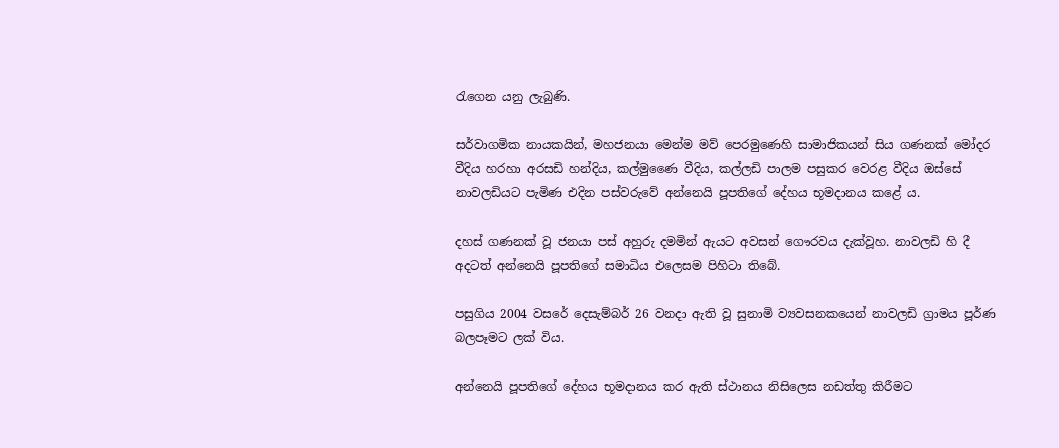රැගෙන යනු ලැබුණි.

සර්වාගමික නායකයින්, මහජනයා මෙන්ම මව් පෙරමුණෙහි සාමාජිකයන් සිය ගණනක් මෝදර වීදිය හරහා අරසඩි හන්දිය, කල්මුණෛ වීදිය, කල්ලඩි පාලම පසුකර වෙරළ වීදිය ඔස්සේ නාවලඩියට පැමිණ එදින පස්වරුවේ අන්නෙයි පූපතිගේ දේහය භූමදානය කළේ ය.

දහස් ගණනක් වූ ජනයා පස් අහුරු දමමින් ඇයට අවසන් ගෞරවය දැක්වූහ. නාවලඩි හි දී අදටත් අන්නෙයි පූපතිගේ සමාධිය එලෙසම පිහිටා තිබේ.

පසුගිය 2004 වසරේ දෙසැම්බර් 26 වනදා ඇති වූ සුනාමි ව්‍යවසනකයෙන් නාවලඩි ග්‍රාමය පූර්ණ බලපෑමට ලක් විය.

අන්නෙයි පූපතිගේ දේහය භූමදානය කර ඇති ස්ථානය නිසිලෙස නඩත්තු කිරීමට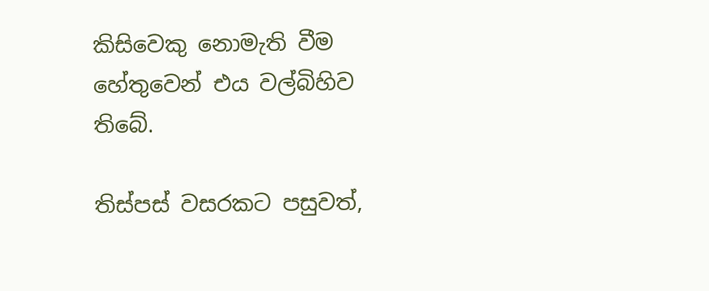කිසිවෙකු නොමැති වීම හේතුවෙන් එය වල්බිහිව තිබේ.

තිස්පස් වසරකට පසුවත්,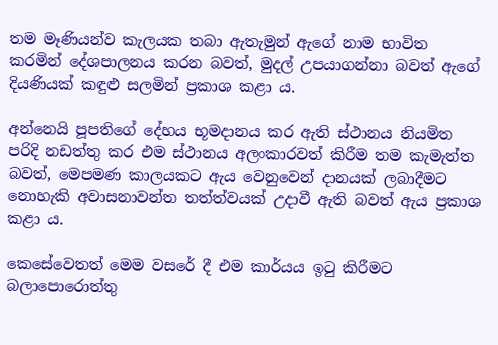තම මෑණියන්ව කැලයක තබා ඇතැමුන් ඇගේ නාම භාවිත කරමින් දේශපාලනය කරන බවත්, මුදල් උපයාගන්නා බවත් ඇගේ දියණියක් කඳුළු සලමින් ප්‍රකාශ කළා ය.

අන්නෙයි පූපතිගේ දේහය භූමදානය කර ඇති ස්ථානය නියමිත පරිදි නඩත්තු කර එම ස්ථානය අලංකාරවත් කිරීම තම කැමැත්ත බවත්, මෙපමණ කාලයකට ඇය වෙනුවෙන් දානයක් ලබාදීමට නොහැකි අවාසනාවන්ත තත්ත්වයක් උදාවී ඇති බවත් ඇය ප්‍රකාශ කළා ය.

කෙසේවෙතත් මෙම වසරේ දී එම කාර්යය ඉටු කිරීමට බලාපොරොත්තු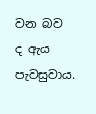වන බව ද ඇය පැවසුවාය.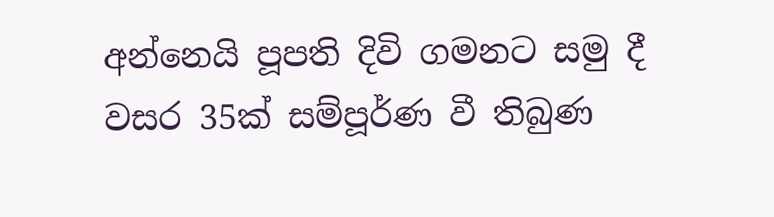අන්නෙයි පූපති දිවි ගමනට සමු දී වසර 35ක් සම්පූර්ණ වී තිබුණ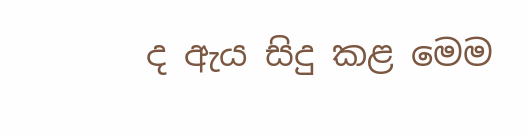ද ඇය සිදු කළ මෙම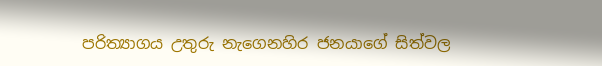පරිත්‍යාගය උතුරු නැගෙනහිර ජනයාගේ සිත්වල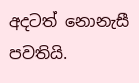අදටත් නොනැසී පවතියි.